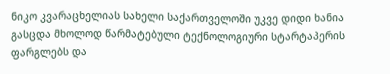ნიკო კვარაცხელიას სახელი საქართველოში უკვე დიდი ხანია გასცდა მხოლოდ წარმატებული ტექნოლოგიური სტარტაპერის ფარგლებს და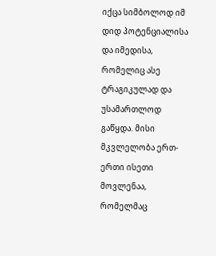იქცა სიმბოლოდ იმ დიდ პოტენციალისა და იმედისა, რომელიც ასე ტრაგიკულად და უსამართლოდ გაწყდა. მისი მკვლელობა ერთ-ერთი ისეთი მოვლენაა, რომელმაც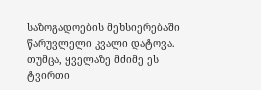საზოგადოების მეხსიერებაში წარუვლელი კვალი დატოვა. თუმცა, ყველაზე მძიმე ეს ტვირთი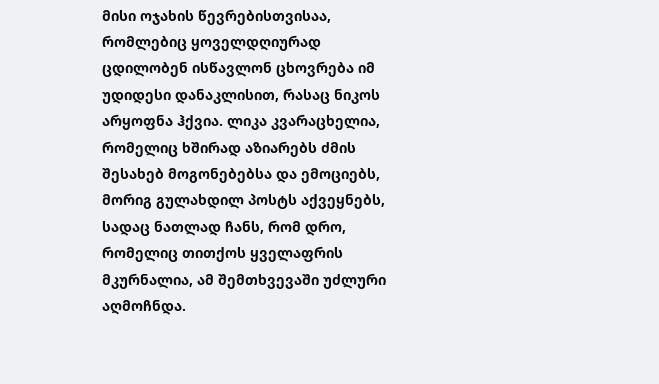მისი ოჯახის წევრებისთვისაა, რომლებიც ყოველდღიურად ცდილობენ ისწავლონ ცხოვრება იმ უდიდესი დანაკლისით, რასაც ნიკოს არყოფნა ჰქვია. ლიკა კვარაცხელია, რომელიც ხშირად აზიარებს ძმის შესახებ მოგონებებსა და ემოციებს, მორიგ გულახდილ პოსტს აქვეყნებს, სადაც ნათლად ჩანს, რომ დრო, რომელიც თითქოს ყველაფრის მკურნალია, ამ შემთხვევაში უძლური აღმოჩნდა.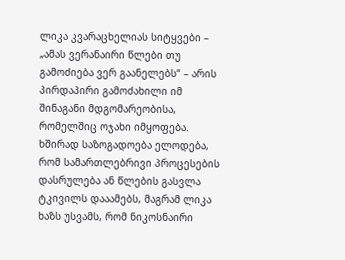ლიკა კვარაცხელიას სიტყვები – „ამას ვერანაირი წლები თუ გამოძიება ვერ გაანელებს“ – არის პირდაპირი გამოძახილი იმ შინაგანი მდგომარეობისა, რომელშიც ოჯახი იმყოფება. ხშირად საზოგადოება ელოდება, რომ სამართლებრივი პროცესების დასრულება ან წლების გასვლა ტკივილს დააამებს, მაგრამ ლიკა ხაზს უსვამს, რომ ნიკოსნაირი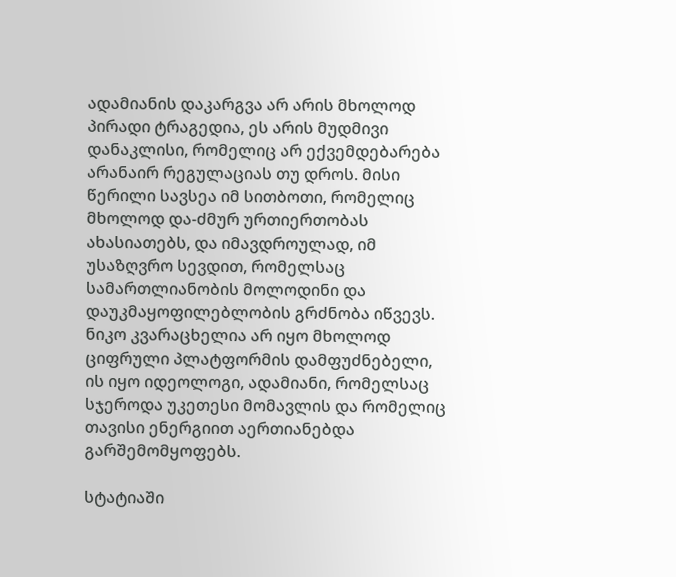ადამიანის დაკარგვა არ არის მხოლოდ პირადი ტრაგედია, ეს არის მუდმივი დანაკლისი, რომელიც არ ექვემდებარება არანაირ რეგულაციას თუ დროს. მისი წერილი სავსეა იმ სითბოთი, რომელიც მხოლოდ და-ძმურ ურთიერთობას ახასიათებს, და იმავდროულად, იმ უსაზღვრო სევდით, რომელსაც სამართლიანობის მოლოდინი და დაუკმაყოფილებლობის გრძნობა იწვევს. ნიკო კვარაცხელია არ იყო მხოლოდ ციფრული პლატფორმის დამფუძნებელი, ის იყო იდეოლოგი, ადამიანი, რომელსაც სჯეროდა უკეთესი მომავლის და რომელიც თავისი ენერგიით აერთიანებდა გარშემომყოფებს.

სტატიაში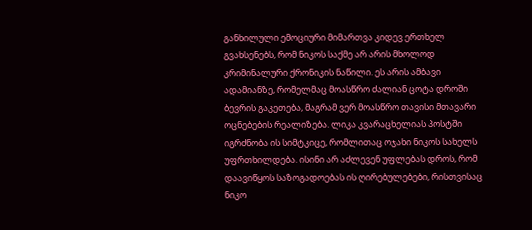განხილული ემოციური მიმართვა კიდევ ერთხელ გვახსენებს, რომ ნიკოს საქმე არ არის მხოლოდ კრიმინალური ქრონიკის ნაწილი. ეს არის ამბავი ადამიანზე, რომელმაც მოასწრო ძალიან ცოტა დროში ბევრის გაკეთება, მაგრამ ვერ მოასწრო თავისი მთავარი ოცნებების რეალიზება. ლიკა კვარაცხელიას პოსტში იგრძნობა ის სიმტკიცე, რომლითაც ოჯახი ნიკოს სახელს უფრთხილდება. ისინი არ აძლევენ უფლებას დროს, რომ დაავიწყოს საზოგადოებას ის ღირებულებები, რისთვისაც ნიკო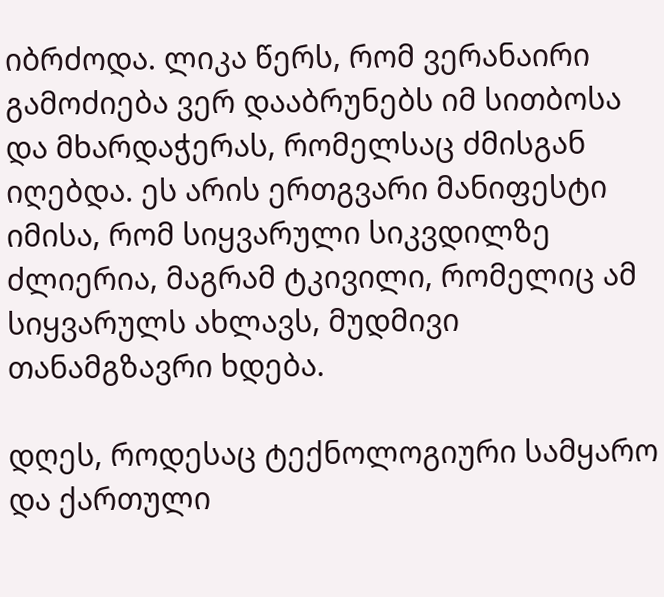იბრძოდა. ლიკა წერს, რომ ვერანაირი გამოძიება ვერ დააბრუნებს იმ სითბოსა და მხარდაჭერას, რომელსაც ძმისგან იღებდა. ეს არის ერთგვარი მანიფესტი იმისა, რომ სიყვარული სიკვდილზე ძლიერია, მაგრამ ტკივილი, რომელიც ამ სიყვარულს ახლავს, მუდმივი თანამგზავრი ხდება.

დღეს, როდესაც ტექნოლოგიური სამყარო და ქართული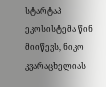სტარტაპ ეკოსისტემა წინ მიიწევს, ნიკო კვარაცხელიას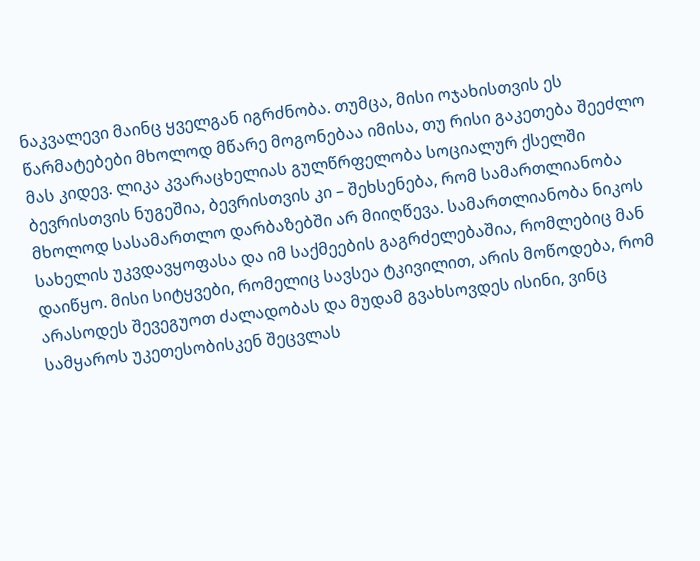ნაკვალევი მაინც ყველგან იგრძნობა. თუმცა, მისი ოჯახისთვის ეს წარმატებები მხოლოდ მწარე მოგონებაა იმისა, თუ რისი გაკეთება შეეძლო მას კიდევ. ლიკა კვარაცხელიას გულწრფელობა სოციალურ ქსელში ბევრისთვის ნუგეშია, ბევრისთვის კი – შეხსენება, რომ სამართლიანობა მხოლოდ სასამართლო დარბაზებში არ მიიღწევა. სამართლიანობა ნიკოს სახელის უკვდავყოფასა და იმ საქმეების გაგრძელებაშია, რომლებიც მან დაიწყო. მისი სიტყვები, რომელიც სავსეა ტკივილით, არის მოწოდება, რომ არასოდეს შევეგუოთ ძალადობას და მუდამ გვახსოვდეს ისინი, ვინც სამყაროს უკეთესობისკენ შეცვლას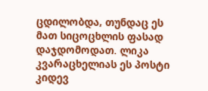ცდილობდა, თუნდაც ეს მათ სიცოცხლის ფასად დაჯდომოდათ. ლიკა კვარაცხელიას ეს პოსტი კიდევ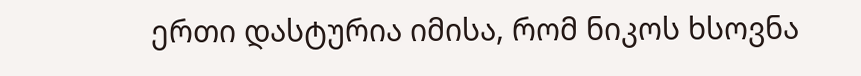ერთი დასტურია იმისა, რომ ნიკოს ხსოვნა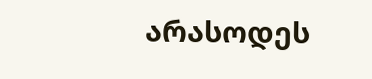არასოდეს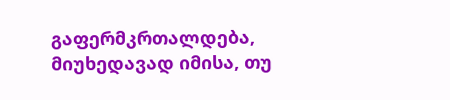გაფერმკრთალდება, მიუხედავად იმისა, თუ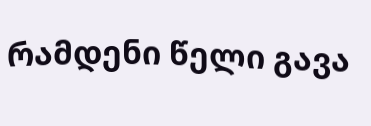რამდენი წელი გავა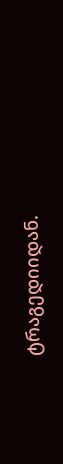ტრაგედიიდან.